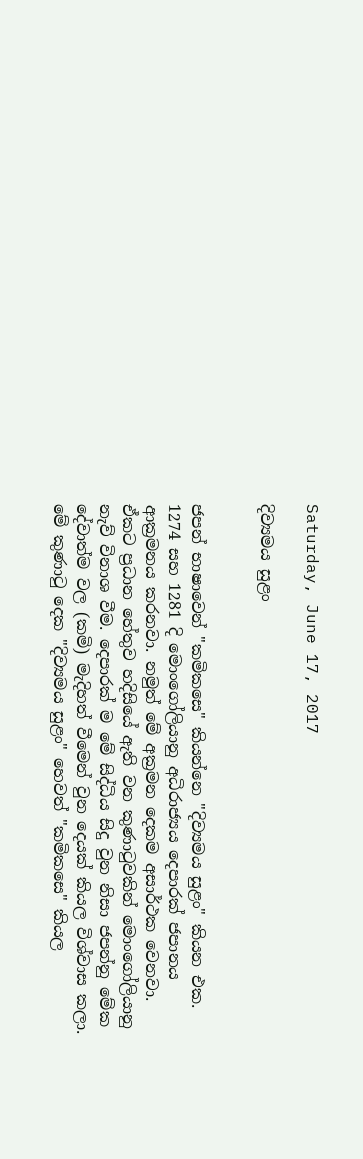Saturday, June 17, 2017

දිව්‍යමය සුළං


ජපන් භාෂාවෙන් "කමිකසෙ" කියන්නෙ "දිව්‍යමය සුළං" කියන එක. 1274 සහ 1281 දි මොංගෝලියානු අධිරාජ්‍යය දෙපාරක් ජපානය ආක්‍රමනය කරනවා. නමුත් මේ අක්‍රමන දෙකම අසාර්ථක වෙනවා. ඒකට ප්‍රධාන හේතුව හදිසියේ ඇති වන කුණාටුවකින් මොංගෝලියානු නැව් විනාශ වීම. දෙපාරක් ම මේ සිද්ධිය සිදු වුන නිසා ජපන්නු මේක දේවාත්ම වල (කමි) මැදිහත් වීමෙන් වුන දෙයක් කියල විශ්වාස කලා. මේ කුණාටු දෙක "දිව්‍යමය සුළං" හෙවත් "කමිකසෙ" කියල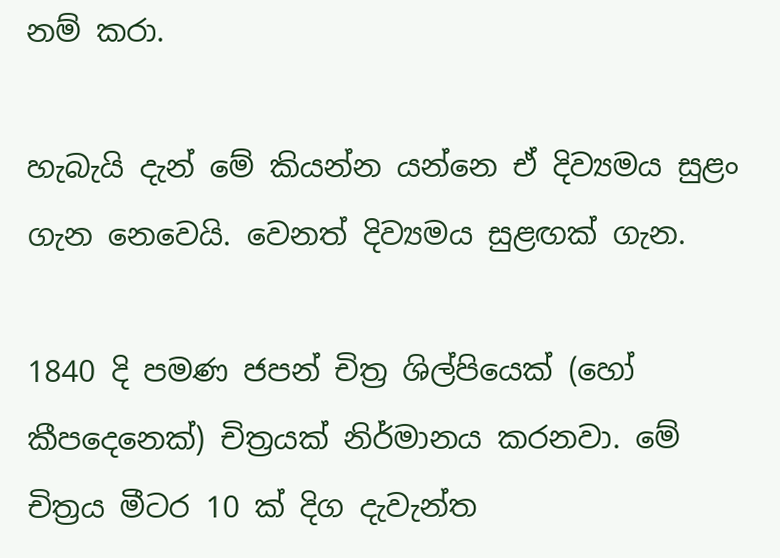නම් කරා.

හැබැයි දැන් මේ කියන්න යන්නෙ ඒ දිව්‍යමය සුළං ගැන නෙවෙයි. වෙනත් දිව්‍යමය සුළඟක් ගැන.

1840 දි පමණ ජපන් චිත්‍ර ශිල්පියෙක් (හෝ කීපදෙනෙක්) චිත්‍රයක් නිර්මානය කරනවා. මේ චිත්‍රය මීටර 10 ක් දිග දැවැන්ත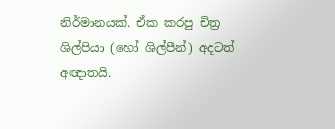නිර්මානයක්. ඒක කරපු චිත්‍ර ශිල්පියා (හෝ ශිල්පීන්) අදටත් අඥාතයි.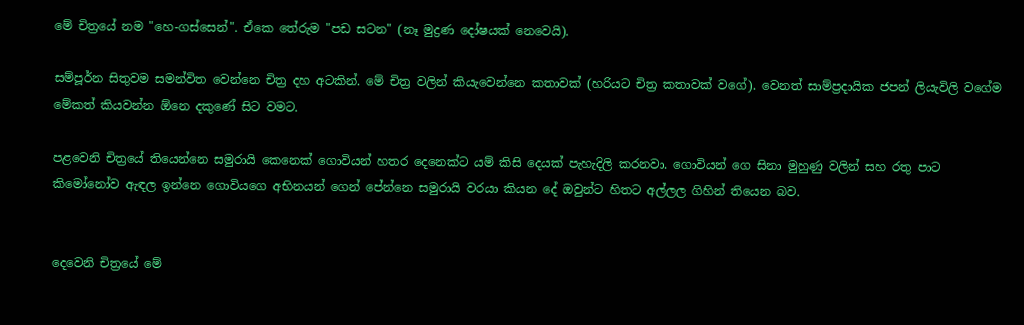මේ චිත්‍රයේ නම "හෙ-ගස්සෙන්". ඒකෙ තේරුම "පඩ සටන" (නෑ මුද්‍රණ දෝෂයක් නෙවෙයි).

සම්පූර්න සිතුවම සමන්විත වෙන්නෙ චිත්‍ර දහ අටකින්. මේ චිත්‍ර වලින් කියැවෙන්නෙ කතාවක් (හරියට චිත්‍ර කතාවක් වගේ). වෙනත් සාම්ප්‍රදායික ජපන් ලියැවිලි වගේම මේකත් කියවන්න ඕනෙ දකුණේ සිට වමට.

පළවෙනි චිත්‍රයේ තියෙන්නෙ සමුරායි කෙනෙක් ගොවියන් හතර දෙනෙක්ට යම් කිසි දෙයක් පැහැදිලි කරනවා. ගොවියන් ගෙ සිනා මුහුණු වලින් සහ රතු පාට කිමෝනෝව ඇඳල ඉන්නෙ ගොවියගෙ අභිනයන් ගෙන් පේන්නෙ සමුරායි වරයා කියන දේ ඔවුන්ට හිතට අල්ලල ගිහින් තියෙන බව.


දෙවෙනි චිත්‍රයේ මේ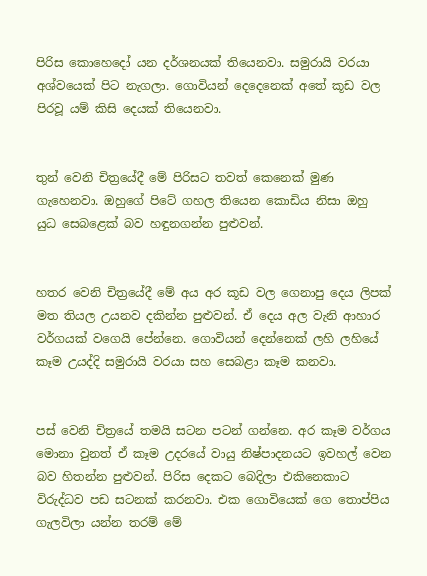පිරිස කොහෙදෝ යන දර්ශනයක් තියෙනවා. සමුරායි වරයා අශ්වයෙක් පිට නැගලා. ගොවියන් දෙදෙනෙක් අතේ කූඩ වල පිරවූ යම් කිසි දෙයක් තියෙනවා.


තුන් වෙනි චිත්‍රයේදී මේ පිරිසට තවත් කෙනෙක් මුණ ගැහෙනවා. ඔහුගේ පිටේ ගහල තියෙන කොඩිය නිසා ඔහු යුධ සෙබළෙක් බව හඳුනගන්න පුළුවන්.


හතර වෙනි චිත්‍රයේදී මේ අය අර කූඩ වල ගෙනාපු දෙය ලිපක් මත තියල උයනව දකින්න පුළුවන්. ඒ දෙය අල වැනි ආහාර වර්ගයක් වගෙයි පේන්නෙ. ගොවියන් දෙන්නෙක් ලහි ලහියේ කෑම උයද්දි සමුරායි වරයා සහ සෙබළා කෑම කනවා.


පස් වෙනි චිත්‍රයේ තමයි සටන පටන් ගන්නෙ. අර කෑම වර්ගය මොනා වුනත් ඒ කෑම උදරයේ වායු නිෂ්පාදනයට ඉවහල් වෙන බව හිතන්න පුළුවන්. පිරිස දෙකට බෙදිලා එකිනෙකාට විරුද්ධව පඩ සටනක් කරනවා. එක ගොවියෙක් ගෙ තොප්පිය ගැලවිලා යන්න තරම් මේ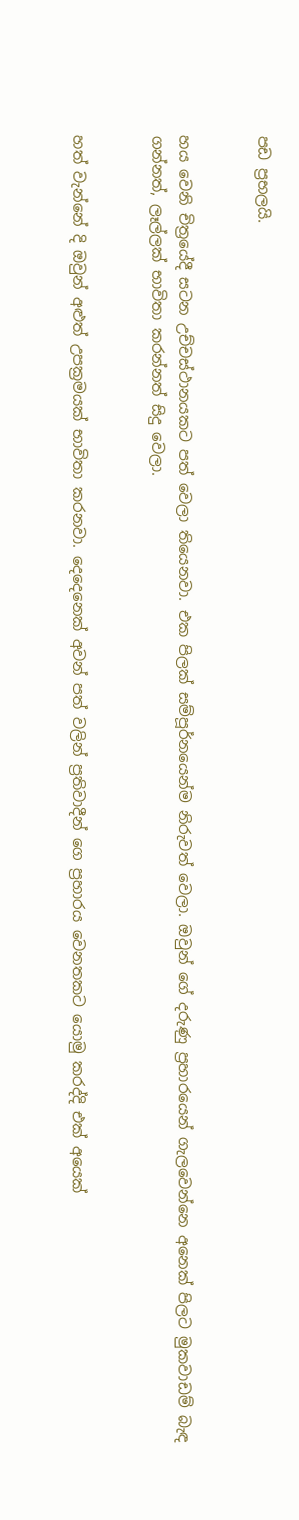පඩ ප්‍රභලයි.


හය වෙනි චිත්‍රයේදී සටන උච්චස්ථානයකට පත් වෙලා තියෙනවා. එක පිලක් සම්පූර්නයෙන්ම නිරුවත් වෙලා. ඔවුන් ගේ දරුණු ප්‍රහාරයෙන් ගැලවෙන්නෙ අනෙක් පිලට මුකවාඩම් බැඳ ගන්නත්, ලෑල්ලක් භාවිතා කරන්නත් සිදු වෙලා.


හත් වැන්නේ දි ඔවුන් අළුත් උපක්‍රමයක් භාවිතා කරනවා. දෙදෙනෙක් අවන් පත් වලින් ප්‍රතිවාදීන් ගෙ ප්‍රහාරය වෙනතකට යොමු කරද්දි එක් අයෙක්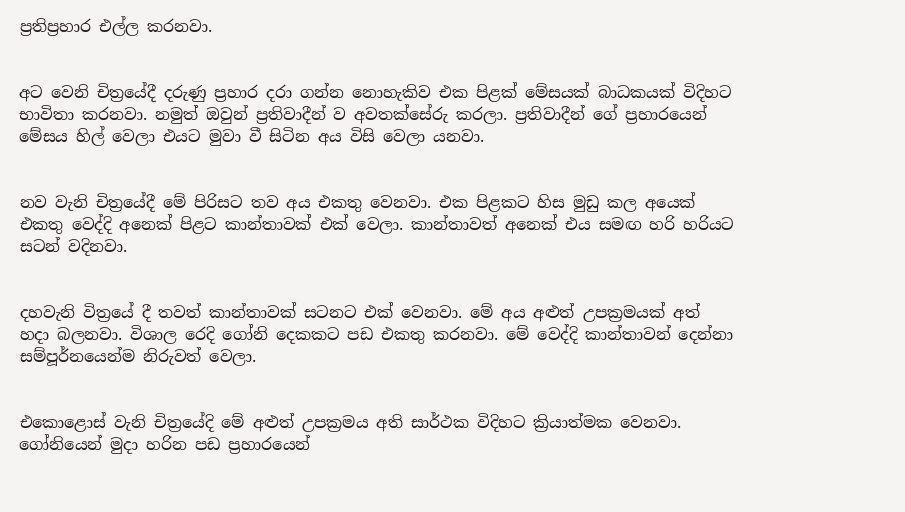ප්‍රතිප්‍රහාර එල්ල කරනවා.


අට වෙනි චිත්‍රයේදී දරුණු ප්‍රහාර දරා ගන්න නොහැකිව එක පිළක් මේසයක් බාධකයක් විදිහට භාවිතා කරනවා. නමුත් ඔවුන් ප්‍රතිවාදීන් ව අවතක්සේරු කරලා. ප්‍රතිවාදීන් ගේ ප්‍රහාරයෙන් මේසය හිල් වෙලා එයට මුවා වී සිටින අය විසි වෙලා යනවා.


නව වැනි චිත්‍රයේදී මේ පිරිසට තව අය එකතු වෙනවා. එක පිළකට හිස මුඩු කල අයෙක් එකතු වෙද්දි අනෙක් පිළට කාන්තාවක් එක් වෙලා. කාන්තාවත් අනෙක් එය සමඟ හරි හරියට සටන් වදිනවා.


දහවැනි විත්‍රයේ දී තවත් කාන්තාවක් සටනට එක් වෙනවා. මේ අය අළුත් උපක්‍රමයක් අත් හදා බලනවා. විශාල රෙදි ගෝනි දෙකකට පඩ එකතු කරනවා. මේ වෙද්දි කාන්තාවන් දෙන්නා සම්පූර්නයෙන්ම නිරුවත් වෙලා.


එකොළොස් වැනි චිත්‍රයේදි මේ අළුත් උපක්‍රමය අති සාර්ථක විදිහට ක්‍රියාත්මක වෙනවා. ගෝනියෙන් මුදා හරින පඩ ප්‍රහාරයෙන්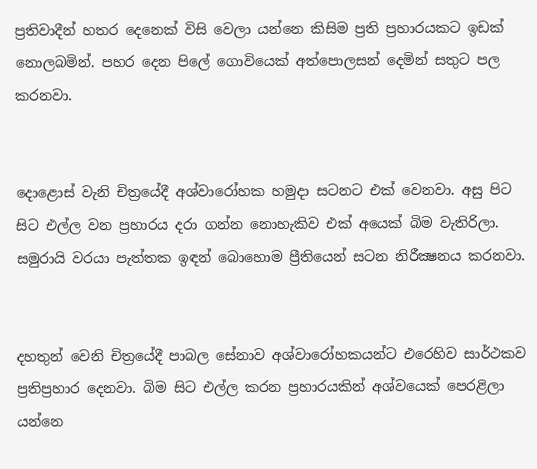ප්‍රතිවාදීන් හතර දෙනෙක් විසි වෙලා යන්නෙ කිසිම ප්‍රති ප්‍රහාරයකට ඉඩක් නොලබමින්. පහර දෙන පිලේ ගොවියෙක් අත්පොලසන් දෙමින් සතුට පල කරනවා.


දොළොස් වැනි චිත්‍රයේදී අශ්වාරෝහක හමුදා සටනට එක් වෙනවා. අසු පිට සිට එල්ල වන ප්‍රහාරය දරා ගන්න නොහැකිව එක් අයෙක් බිම වැතිරිලා. සමුරායි වරයා පැත්තක ඉඳන් බොහොම ප්‍රීතියෙන් සටන නිරීක්‍ෂනය කරනවා.


දහතුන් වෙනි චිත්‍රයේදී පාබල සේනාව අශ්වාරෝහකයන්ට එරෙහිව සාර්ථකව ප්‍රතිප්‍රහාර දෙනවා. බිම සිට එල්ල කරන ප්‍රහාරයකින් අශ්වයෙක් පෙරළිලා යන්නෙ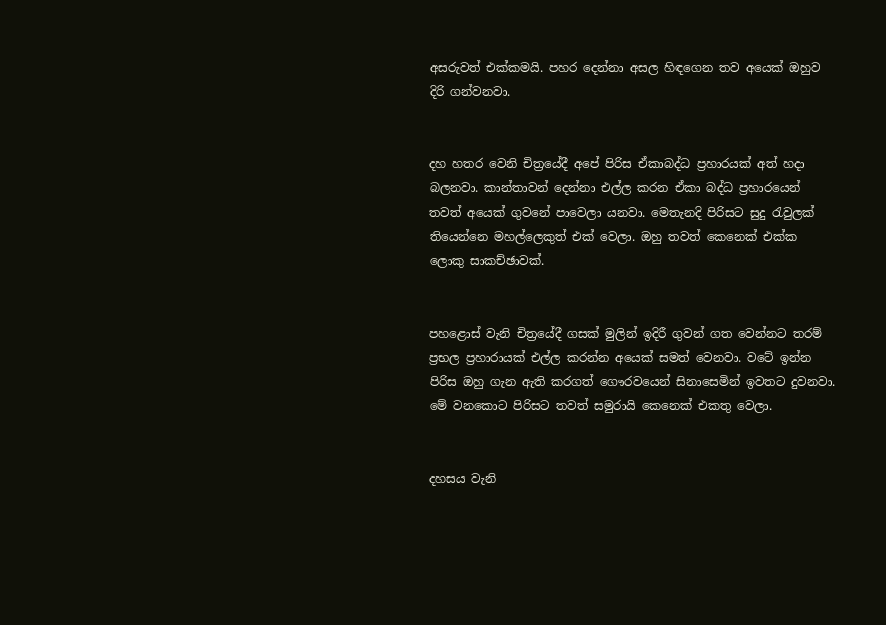අසරුවත් එක්කමයි. පහර දෙන්නා අසල හිඳගෙන තව අයෙක් ඔහුව දිරි ගන්වනවා.


දහ හතර වෙනි චිත්‍රයේදී අපේ පිරිස ඒකාබද්ධ ප්‍රහාරයක් අත් හදා බලනවා. කාන්තාවන් දෙන්නා එල්ල කරන ඒකා බද්ධ ප්‍රහාරයෙන් තවත් අයෙක් ගුවනේ පාවෙලා යනවා. මෙතැනදි පිරිසට සුදු රැවුලක් තියෙන්නෙ මහල්ලෙකුත් එක් වෙලා. ඔහු තවත් කෙනෙක් එක්ක ලොකු සාකච්ඡාවක්.


පහළොස් වැනි චිත්‍රයේදී ගසක් මුලින් ඉදිරී ගුවන් ගත වෙන්නට තරම් ප්‍රභල ප්‍රහාරායක් එල්ල කරන්න අයෙක් සමත් වෙනවා. වටේ ඉන්න පිරිස ඔහු ගැන ඇති කරගත් ගෞරවයෙන් සිනාසෙමින් ඉවතට දුවනවා. මේ වනකොට පිරිසට තවත් සමුරායි කෙනෙක් එකතු වෙලා.


දහසය වැනි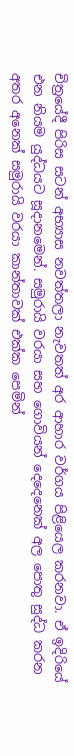චිත්‍රයේදී පිරිස සටන් අභ්‍යාස නවත්තලා නැවතත් අර ආහාර වර්ගය පිළියෙල කරනවා. ඒ ඉදිරියේ එන නියම යුද්ධයට සූදානමෙන්. සමුරායි වරයා සහ ගොවියන් දෙදෙනෙක් අල පොතු සුද්ධ කරන අතර අනෙක් සමුරායි වරයා කාන්තාවක් එක්ක පෙමින්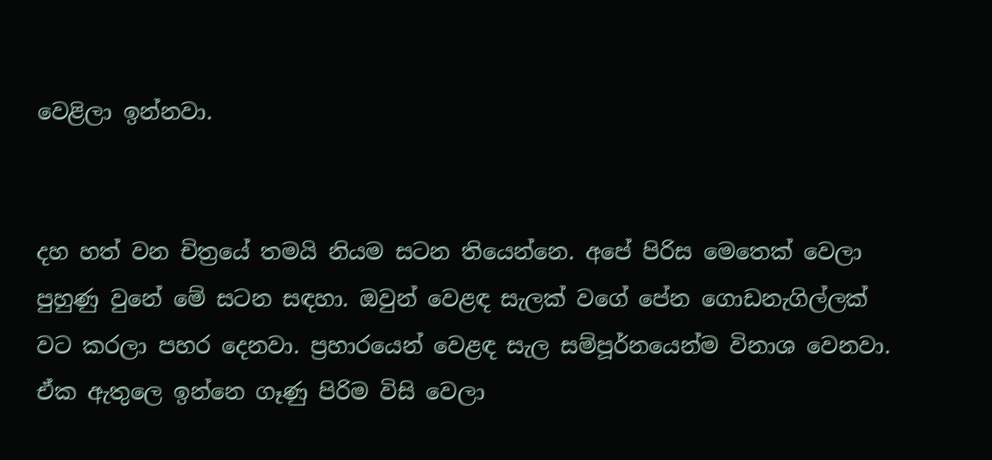වෙළිලා ඉන්නවා.


දහ හත් වන චිත්‍රයේ තමයි නියම සටන තියෙන්නෙ. අපේ පිරිස මෙතෙක් වෙලා පුහුණු වුනේ මේ සටන සඳහා. ඔවුන් වෙළඳ සැලක් වගේ පේන ගොඩනැගිල්ලක් වට කරලා පහර දෙනවා. ප්‍රහාරයෙන් වෙළඳ සැල සම්පූර්නයෙන්ම විනාශ වෙනවා. ඒක ඇතුලෙ ඉන්නෙ ගෑණු පිරිම විසි වෙලා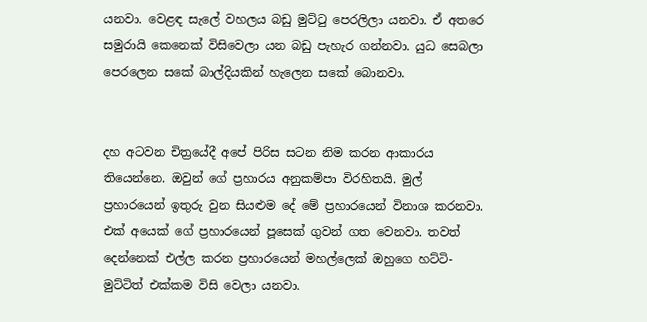යනවා. වෙළඳ සැලේ වහලය බඩු මුට්ටු පෙරලිලා යනවා. ඒ අතරෙ සමුරායි කෙනෙක් විසිවෙලා යන බඩු පැහැර ගන්නවා. යුධ සෙබලා පෙරලෙන සකේ බාල්දියකින් හැලෙන සකේ බොනවා.


දහ අටවන චිත්‍රයේදී අපේ පිරිස සටන නිම කරන ආකාරය තියෙන්නෙ. ඔවුන් ගේ ප්‍රහාරය අනුකම්පා විරහිතයි. මුල් ප්‍රහාරයෙන් ඉතුරු වුන සියළුම දේ මේ ප්‍රහාරයෙන් විනාශ කරනවා. එක් අයෙක් ගේ ප්‍රහාරයෙන් පූසෙක් ගුවන් ගත වෙනවා. තවත් දෙන්නෙක් එල්ල කරන ප්‍රහාරයෙන් මහල්ලෙක් ඔහුගෙ හට්ටි-මුට්ටිත් එක්කම විසි වෙලා යනවා.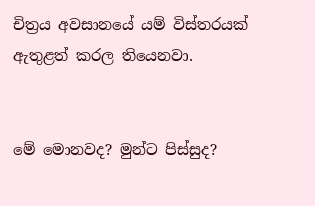චිත්‍රය අවසානයේ යම් විස්තරයක් ඇතුළත් කරල තියෙනවා.


මේ මොනවද? මුන්ට පිස්සුද?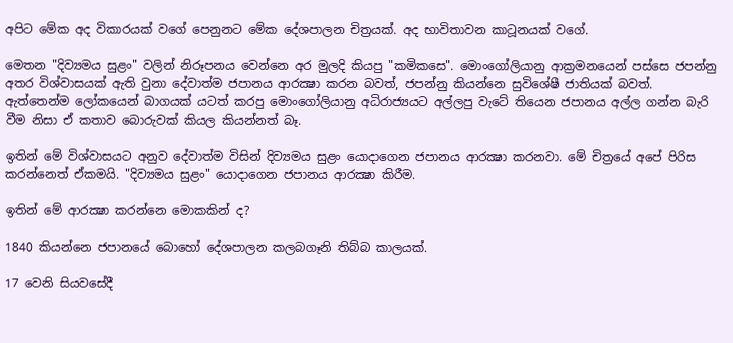අපිට මේක අද විකාරයක් වගේ පෙනුනට මේක දේශපාලන චිත්‍රයක්. අද භාවිතාවන කාටූනයක් වගේ.

මෙතන "දිව්‍යමය සුළං" වලින් නිරූපනය වෙන්නෙ අර මුලදි කියපු "කමිකසෙ". මොංගෝලියානු ආක්‍රමනයෙන් පස්සෙ ජපන්නු අතර විශ්වාසයක් ඇති වුනා දේවාත්ම ජපානය ආරක්‍ෂා කරන බවත්, ජපන්නු කියන්නෙ සුවිශේෂී ජාතියක් බවත්. ඇත්තෙන්ම ලෝකයෙන් බාගයක් යටත් කරපු මොංගෝලියානු අධිරාජ්‍යයට අල්ලපු වැටේ තියෙන ජපානය අල්ල ගන්න බැරි වීම නිසා ඒ කතාව බොරුවක් කියල කියන්නත් බෑ.

ඉතින් මේ විශ්වාසයට අනුව දේවාත්ම විසින් දිව්‍යමය සුළං යොදාගෙන ජපානය ආරක්‍ෂා කරනවා. මේ චිත්‍රයේ අපේ පිරිස කරන්නෙත් ඒකමයි. "දිව්‍යමය සුළං" යොදාගෙන ජපානය ආරක්‍ෂා කිරීම.

ඉතින් මේ ආරක්‍ෂා කරන්නෙ මොකකින් ද?

1840 කියන්නෙ ජපානයේ බොහෝ දේශපාලන කලබගෑනි තිබ්බ කාලයක්.

17 වෙනි සියවසේදී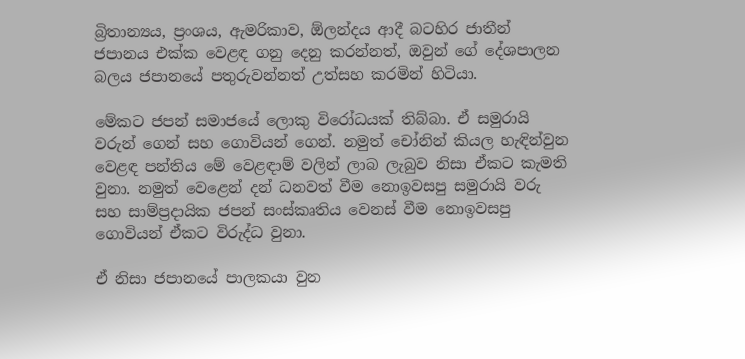බ්‍රිතාන්‍යය, ප්‍රංශය, ඇමරිකාව, ඕලන්දය ආදී බටහිර ජාතීන් ජපානය එක්ක වෙළඳ ගනු දෙනු කරන්නත්, ඔවුන් ගේ දේශපාලන බලය ජපානයේ පතුරුවන්නත් උත්සහ කරමින් හිටියා.

මේකට ජපන් සමාජයේ ලොකු විරෝධයක් තිබ්බා. ඒ සමුරායි වරුන් ගෙන් සහ ගොවියන් ගෙන්. නමුත් චෝනින් කියල හැඳින්වුන වෙළඳ පන්තිය මේ වෙළඳාම් වලින් ලාබ ලැබුව නිසා ඒකට කැමති වුනා. නමුත් වෙළෙන් දන් ධනවත් වීම නොඉවසපු සමුරායි වරු සහ සාම්ප්‍රදායික ජපන් සංස්කෘතිය වෙනස් වීම නොඉවසපු ගොවියන් ඒකට විරුද්ධ වුනා.

ඒ නිසා ජපානයේ පාලකයා වුන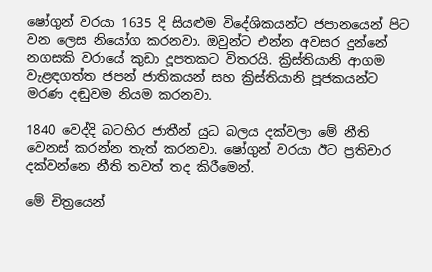ෂෝගුන් වරයා 1635 දි සියළුම විදේශිකයන්ට ජපානයෙන් පිට වන ලෙස නියෝග කරනවා. ඔවුන්ට එන්න අවසර දුන්නේ නගසකි වරායේ කුඩා දූපතකට විතරයි. ක්‍රිස්තියානි ආගම වැළඳගත්ත ජපන් ජාතිකයන් සහ ක්‍රිස්තියානි පූජකයන්ට මරණ දඬුවම නියම කරනවා.

1840 වෙද්දි බටහිර ජාතීන් යුධ බලය දක්වලා මේ නීති වෙනස් කරන්න තැත් කරනවා. ෂෝගුන් වරයා ඊට ප්‍රතිචාර දක්වන්නෙ නීති තවත් තද කිරීමෙන්.

මේ චිත්‍රයෙන්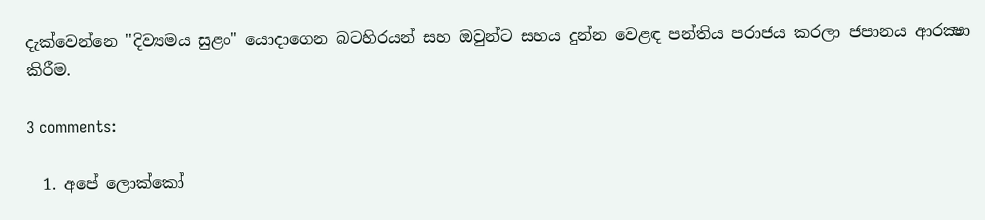දැක්වෙන්නෙ "දිව්‍යමය සුළං" යොදාගෙන බටහිරයන් සහ ඔවුන්ට සහය දුන්න වෙළඳ පන්තිය පරාජය කරලා ජපානය ආරක්‍ෂා කිරීම.

3 comments:

  1. අපේ ලොක්කෝ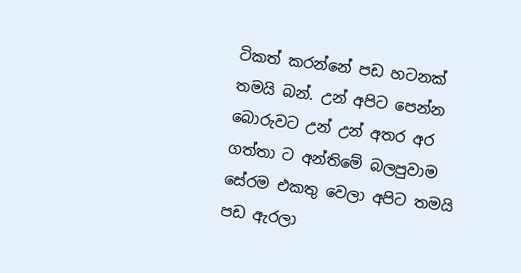ටිකත් කරන්නේ පඩ හටනක් තමයි බන්. උන් අපිට පෙන්න බොරුවට උන් උන් අතර අර ගත්තා ට අන්තිමේ බලපුවාම සේරම එකතු වෙලා අපිට තමයි පඩ ඇරලා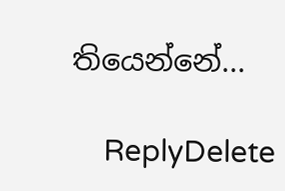තියෙන්නේ...

    ReplyDelete